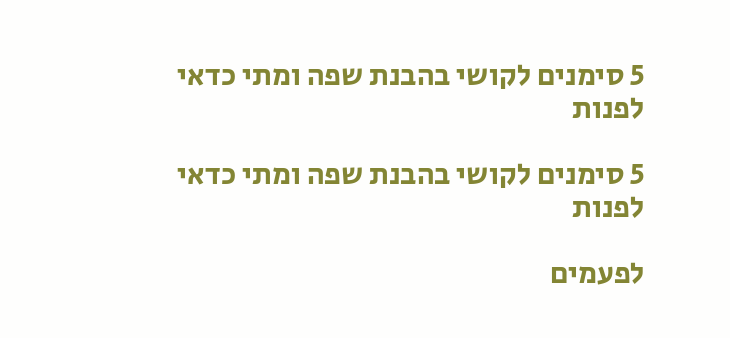5 סימנים לקושי בהבנת שפה ומתי כדאי לפנות

5 סימנים לקושי בהבנת שפה ומתי כדאי לפנות

לפעמים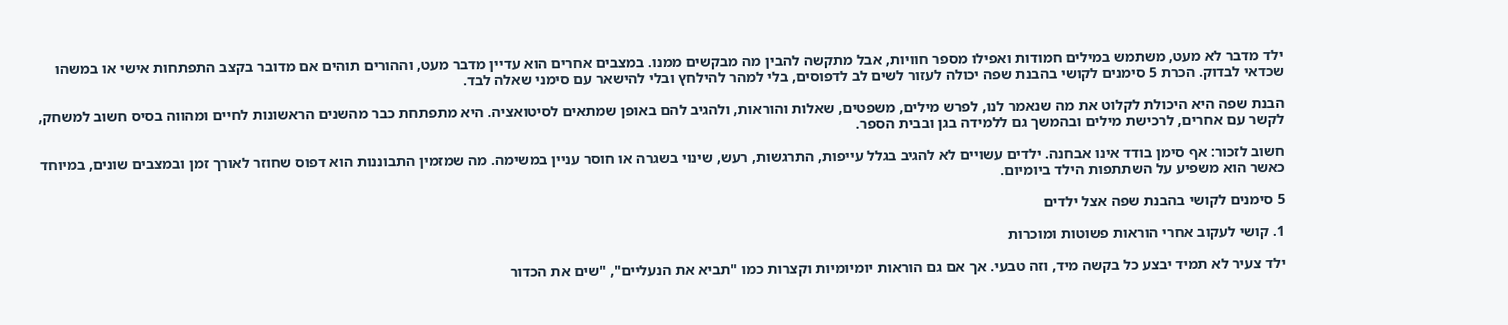ילד מדבר לא מעט, משתמש במילים חמודות ואפילו מספר חוויות, אבל מתקשה להבין מה מבקשים ממנו. במצבים אחרים הוא עדיין מדבר מעט, וההורים תוהים אם מדובר בקצב התפתחות אישי או במשהו שכדאי לבדוק. הכרת 5 סימנים לקושי בהבנת שפה יכולה לעזור לשים לב לדפוסים, בלי למהר להילחץ ובלי להישאר עם סימני שאלה לבד.

הבנת שפה היא היכולת לקלוט את מה שנאמר לנו, לפרש מילים, משפטים, שאלות והוראות, ולהגיב להם באופן שמתאים לסיטואציה. היא מתפתחת כבר מהשנים הראשונות לחיים ומהווה בסיס חשוב למשחק, לקשר עם אחרים, לרכישת מילים ובהמשך גם ללמידה בגן ובבית הספר.

חשוב לזכור: אף סימן בודד אינו אבחנה. ילדים עשויים לא להגיב בגלל עייפות, התרגשות, רעש, שינוי בשגרה או חוסר עניין במשימה. מה שמזמין התבוננות הוא דפוס שחוזר לאורך זמן ובמצבים שונים, במיוחד כאשר הוא משפיע על השתתפות הילד ביומיום.

5 סימנים לקושי בהבנת שפה אצל ילדים

1. קושי לעקוב אחרי הוראות פשוטות ומוכרות

ילד צעיר לא תמיד יבצע כל בקשה מיד, וזה טבעי. אך אם גם הוראות יומיומיות וקצרות כמו "תביא את הנעליים", "שים את הכדור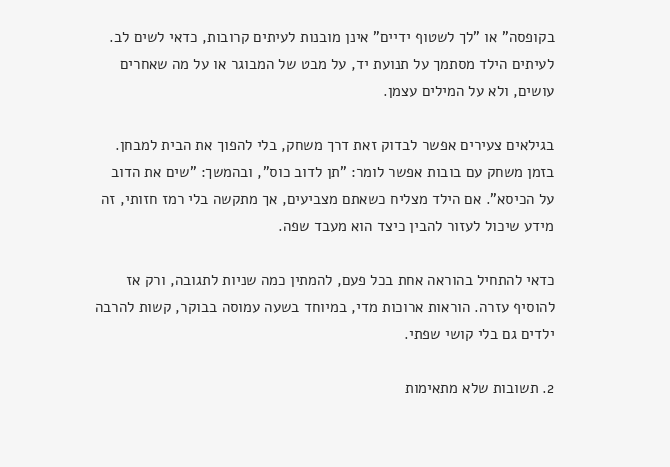בקופסה" או "לך לשטוף ידיים" אינן מובנות לעיתים קרובות, כדאי לשים לב. לעיתים הילד מסתמך על תנועת יד, על מבט של המבוגר או על מה שאחרים עושים, ולא על המילים עצמן.

בגילאים צעירים אפשר לבדוק זאת דרך משחק, בלי להפוך את הבית למבחן. בזמן משחק עם בובות אפשר לומר: "תן לדוב כוס", ובהמשך: "שים את הדוב על הכיסא". אם הילד מצליח כשאתם מצביעים, אך מתקשה בלי רמז חזותי, זה מידע שיכול לעזור להבין כיצד הוא מעבד שפה.

כדאי להתחיל בהוראה אחת בכל פעם, להמתין כמה שניות לתגובה, ורק אז להוסיף עזרה. הוראות ארוכות מדי, במיוחד בשעה עמוסה בבוקר, קשות להרבה ילדים גם בלי קושי שפתי.

2. תשובות שלא מתאימות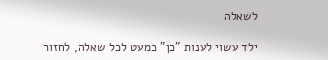לשאלה

ילד עשוי לענות "כן" כמעט לכל שאלה, לחזור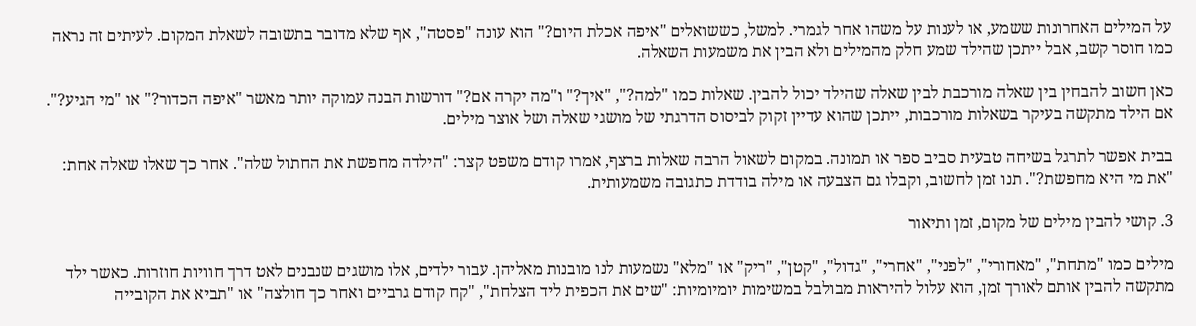על המילים האחרונות ששמע, או לענות על משהו אחר לגמרי. למשל, כששואלים "איפה אכלת היום?" הוא עונה "פסטה", אף שלא מדובר בתשובה לשאלת המקום. לעיתים זה נראה כמו חוסר קשב, אבל ייתכן שהילד שמע חלק מהמילים ולא הבין את משמעות השאלה.

כאן חשוב להבחין בין שאלה מורכבת לבין שאלה שהילד יכול להבין. שאלות כמו "למה?", "איך?" ו"מה יקרה אם?" דורשות הבנה עמוקה יותר מאשר "איפה הכדור?" או "מי הגיע?". אם הילד מתקשה בעיקר בשאלות מורכבות, ייתכן שהוא עדיין זקוק לביסוס הדרגתי של מושגי שאלה ושל אוצר מילים.

בבית אפשר לתרגל בשיחה טבעית סביב ספר או תמונה. במקום לשאול הרבה שאלות ברצף, אמרו קודם משפט קצר: "הילדה מחפשת את החתול שלה". אחר כך שאלו שאלה אחת: "את מי היא מחפשת?". תנו זמן לחשוב, וקבלו גם הצבעה או מילה בודדת כתגובה משמעותית.

3. קושי להבין מילים של מקום, זמן ותיאור

מילים כמו "מתחת", "מאחורי", "לפני", "אחרי", "גדול", "קטן", "ריק" או "מלא" נשמעות לנו מובנות מאליהן. עבור ילדים, אלו מושגים שנבנים לאט דרך חוויות חוזרות. כאשר ילד מתקשה להבין אותם לאורך זמן, הוא עלול להיראות מבולבל במשימות יומיומיות: "שים את הכפית ליד הצלחת", "קח קודם גרביים ואחר כך חולצה" או "תביא את הקובייה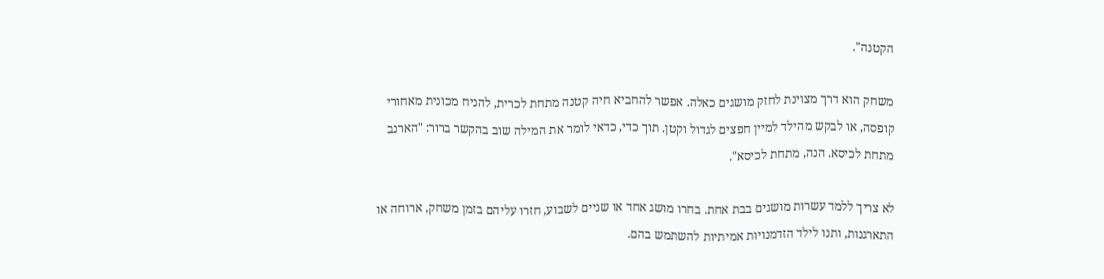הקטנה".

משחק הוא דרך מצוינת לחזק מושגים כאלה. אפשר להחביא חיה קטנה מתחת לכרית, להניח מכונית מאחורי קופסה, או לבקש מהילד למיין חפצים לגדול וקטן. תוך כדי, כדאי לומר את המילה שוב בהקשר ברור: "הארנב מתחת לכיסא. הנה, מתחת לכיסא".

לא צריך ללמד עשרות מושגים בבת אחת. בחרו מושג אחד או שניים לשבוע, חזרו עליהם בזמן משחק, ארוחה או התארגנות, ותנו לילד הזדמנויות אמיתיות להשתמש בהם.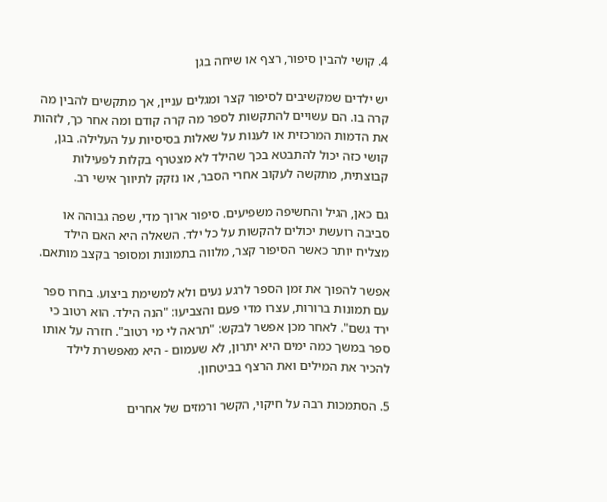4. קושי להבין סיפור, רצף או שיחה בגן

יש ילדים שמקשיבים לסיפור קצר ומגלים עניין, אך מתקשים להבין מה קרה בו. הם עשויים להתקשות לספר מה קרה קודם ומה אחר כך, לזהות את הדמות המרכזית או לענות על שאלות בסיסיות על העלילה. בגן, קושי כזה יכול להתבטא בכך שהילד לא מצטרף בקלות לפעילות קבוצתית, מתקשה לעקוב אחרי הסבר, או נזקק לתיווך אישי רב.

גם כאן, הגיל והחשיפה משפיעים. סיפור ארוך מדי, שפה גבוהה או סביבה רועשת יכולים להקשות על כל ילד. השאלה היא האם הילד מצליח יותר כאשר הסיפור קצר, מלווה בתמונות ומסופר בקצב מותאם.

אפשר להפוך את זמן הספר לרגע נעים ולא למשימת ביצוע. בחרו ספר עם תמונות ברורות, עצרו מדי פעם והצביעו: "הנה הילד. הוא רטוב כי ירד גשם". לאחר מכן אפשר לבקש: "תראה לי מי רטוב". חזרה על אותו ספר במשך כמה ימים היא יתרון, לא שעמום - היא מאפשרת לילד להכיר את המילים ואת הרצף בביטחון.

5. הסתמכות רבה על חיקוי, הקשר ורמזים של אחרים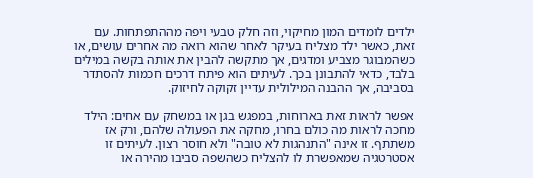ילדים לומדים המון מחיקוי, וזה חלק טבעי ויפה מההתפתחות. עם זאת, כאשר ילד מצליח בעיקר לאחר שהוא רואה מה אחרים עושים, או כשהמבוגר מצביע ומדגים, אך מתקשה להבין את אותה בקשה במילים בלבד, כדאי להתבונן בכך. לעיתים הוא פיתח דרכים חכמות להסתדר בסביבה, אך ההבנה המילולית עדיין זקוקה לחיזוק.

אפשר לראות זאת בארוחות, במפגש בגן או במשחק עם אחים: הילד מחכה לראות מה כולם בחרו, מחקה את הפעולה שלהם, ורק אז משתתף. זו אינה "התנהגות לא טובה" ולא חוסר רצון. לעיתים זו אסטרטגיה שמאפשרת לו להצליח כשהשפה סביבו מהירה או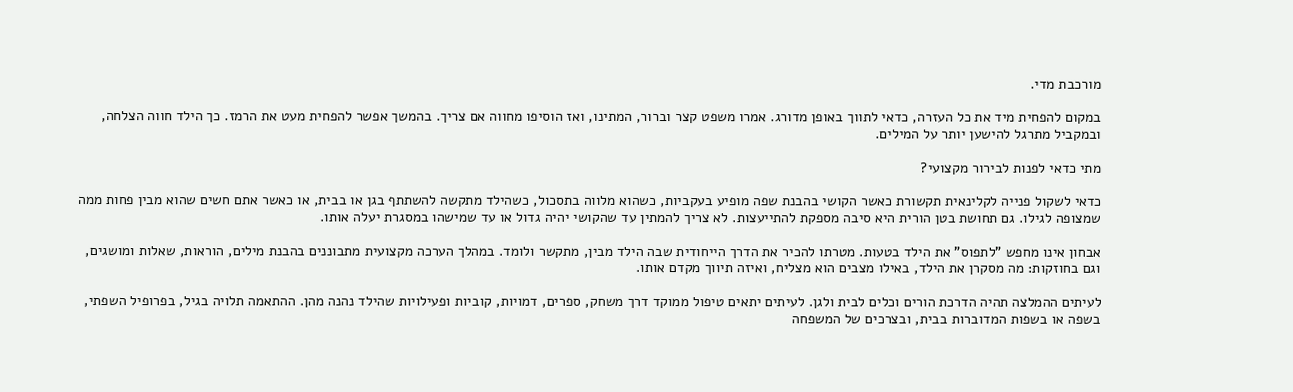מורכבת מדי.

במקום להפחית מיד את כל העזרה, כדאי לתווך באופן מדורג. אמרו משפט קצר וברור, המתינו, ואז הוסיפו מחווה אם צריך. בהמשך אפשר להפחית מעט את הרמז. כך הילד חווה הצלחה, ובמקביל מתרגל להישען יותר על המילים.

מתי כדאי לפנות לבירור מקצועי?

כדאי לשקול פנייה לקלינאית תקשורת כאשר הקושי בהבנת שפה מופיע בעקביות, כשהוא מלווה בתסכול, כשהילד מתקשה להשתתף בגן או בבית, או כאשר אתם חשים שהוא מבין פחות ממה שמצופה לגילו. גם תחושת בטן הורית היא סיבה מספקת להתייעצות. לא צריך להמתין עד שהקושי יהיה גדול או עד שמישהו במסגרת יעלה אותו.

אבחון אינו מחפש "לתפוס" את הילד בטעות. מטרתו להכיר את הדרך הייחודית שבה הילד מבין, מתקשר ולומד. במהלך הערכה מקצועית מתבוננים בהבנת מילים, הוראות, שאלות ומושגים, וגם בחוזקות: מה מסקרן את הילד, באילו מצבים הוא מצליח, ואיזה תיווך מקדם אותו.

לעיתים ההמלצה תהיה הדרכת הורים וכלים לבית ולגן. לעיתים יתאים טיפול ממוקד דרך משחק, ספרים, דמויות, קוביות ופעילויות שהילד נהנה מהן. ההתאמה תלויה בגיל, בפרופיל השפתי, בשפה או בשפות המדוברות בבית, ובצרכים של המשפחה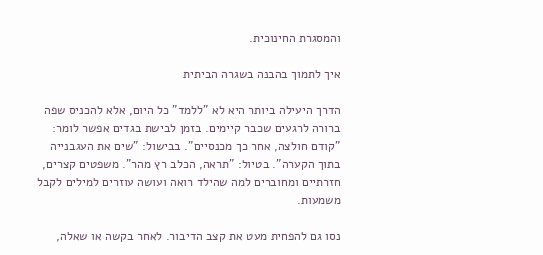והמסגרת החינוכית.

איך לתמוך בהבנה בשגרה הביתית

הדרך היעילה ביותר היא לא "ללמד" כל היום, אלא להכניס שפה ברורה לרגעים שכבר קיימים. בזמן לבישת בגדים אפשר לומר: "קודם חולצה, אחר כך מכנסיים". בבישול: "שים את העגבנייה בתוך הקערה". בטיול: "תראה, הכלב רץ מהר". משפטים קצרים, חזרתיים ומחוברים למה שהילד רואה ועושה עוזרים למילים לקבל משמעות.

נסו גם להפחית מעט את קצב הדיבור. לאחר בקשה או שאלה,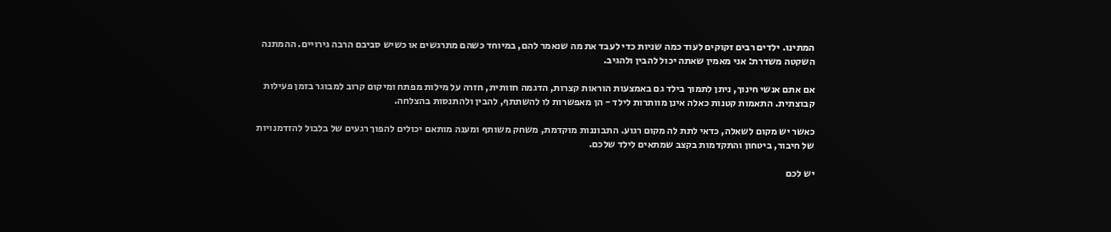המתינו. ילדים רבים זקוקים לעוד כמה שניות כדי לעבד את מה שנאמר להם, במיוחד כשהם מתרגשים או כשיש סביבם הרבה גירויים. ההמתנה השקטה משדרת: אני מאמין שאתה יכול להבין ולהגיב.

אם אתם אנשי חינוך, ניתן לתמוך בילד גם באמצעות הוראות קצרות, הדגמה חזותית, חזרה על מילות מפתח ומיקום קרוב למבוגר בזמן פעילות קבוצתית. התאמות קטנות כאלה אינן מוותרות לילד - הן מאפשרות לו להשתתף, להבין ולהתנסות בהצלחה.

כאשר יש מקום לשאלה, כדאי לתת לה מקום רגוע. התבוננות מוקדמת, משחק משותף ומענה מותאם יכולים להפוך רגעים של בלבול להזדמנויות של חיבור, ביטחון והתקדמות בקצב שמתאים לילד שלכם.

יש לכם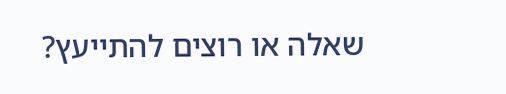שאלה או רוצים להתייעץ?